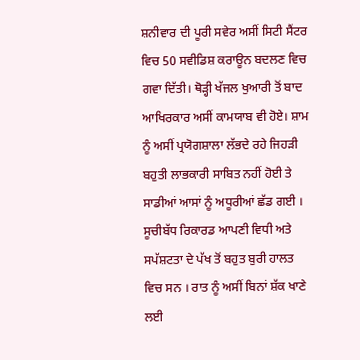ਸ਼ਨੀਵਾਰ ਦੀ ਪੂਰੀ ਸਵੇਰ ਅਸੀਂ ਸਿਟੀ ਸੈਂਟਰ ਵਿਚ 50 ਸਵੀਡਿਸ਼ ਕਰਾਊਨ ਬਦਲਣ ਵਿਚ ਗਵਾ ਦਿੱਤੀ। ਥੋੜ੍ਹੀ ਖੱਜਲ ਖੁਆਰੀ ਤੋਂ ਬਾਦ ਆਖਿਰਕਾਰ ਅਸੀਂ ਕਾਮਯਾਬ ਵੀ ਹੋਏ। ਸ਼ਾਮ ਨੂੰ ਅਸੀਂ ਪ੍ਰਯੋਗਸ਼ਾਲਾ ਲੱਭਦੇ ਰਹੇ ਜਿਹੜੀ ਬਹੁਤੀ ਲਾਭਕਾਰੀ ਸਾਬਿਤ ਨਹੀਂ ਹੋਈ ਤੇ ਸਾਡੀਆਂ ਆਸਾਂ ਨੂੰ ਅਧੂਰੀਆਂ ਛੱਡ ਗਈ । ਸੂਚੀਬੱਧ ਰਿਕਾਰਡ ਆਪਣੀ ਵਿਧੀ ਅਤੇ ਸਪੱਸ਼ਟਤਾ ਦੇ ਪੱਖ ਤੋਂ ਬਹੁਤ ਬੁਰੀ ਹਾਲਤ ਵਿਚ ਸਨ । ਰਾਤ ਨੂੰ ਅਸੀਂ ਬਿਨਾਂ ਸ਼ੱਕ ਖਾਣੇ ਲਈ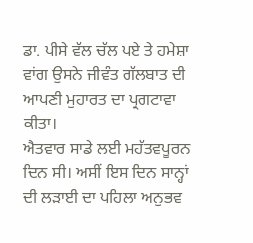ਡਾ. ਪੀਸੇ ਵੱਲ ਚੱਲ ਪਏ ਤੇ ਹਮੇਸ਼ਾ ਵਾਂਗ ਉਸਨੇ ਜੀਵੰਤ ਗੱਲਬਾਤ ਦੀ ਆਪਣੀ ਮੁਹਾਰਤ ਦਾ ਪ੍ਰਗਟਾਵਾ ਕੀਤਾ।
ਐਤਵਾਰ ਸਾਡੇ ਲਈ ਮਹੱਤਵਪੂਰਨ ਦਿਨ ਸੀ। ਅਸੀਂ ਇਸ ਦਿਨ ਸਾਨ੍ਹਾਂ ਦੀ ਲੜਾਈ ਦਾ ਪਹਿਲਾ ਅਨੁਭਵ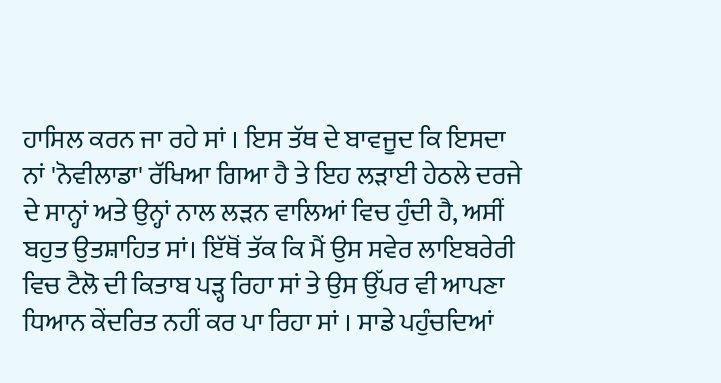ਹਾਸਿਲ ਕਰਨ ਜਾ ਰਹੇ ਸਾਂ । ਇਸ ਤੱਥ ਦੇ ਬਾਵਜੂਦ ਕਿ ਇਸਦਾ ਨਾਂ 'ਨੋਵੀਲਾਡਾ' ਰੱਖਿਆ ਗਿਆ ਹੈ ਤੇ ਇਹ ਲੜਾਈ ਹੇਠਲੇ ਦਰਜੇ ਦੇ ਸਾਨ੍ਹਾਂ ਅਤੇ ਉਨ੍ਹਾਂ ਨਾਲ ਲੜਨ ਵਾਲਿਆਂ ਵਿਚ ਹੁੰਦੀ ਹੈ, ਅਸੀਂ ਬਹੁਤ ਉਤਸ਼ਾਹਿਤ ਸਾਂ। ਇੱਥੋਂ ਤੱਕ ਕਿ ਮੈਂ ਉਸ ਸਵੇਰ ਲਾਇਬਰੇਰੀ ਵਿਚ ਟੈਲੋ ਦੀ ਕਿਤਾਬ ਪੜ੍ਹ ਰਿਹਾ ਸਾਂ ਤੇ ਉਸ ਉੱਪਰ ਵੀ ਆਪਣਾ ਧਿਆਨ ਕੇਂਦਰਿਤ ਨਹੀਂ ਕਰ ਪਾ ਰਿਹਾ ਸਾਂ । ਸਾਡੇ ਪਹੁੰਚਦਿਆਂ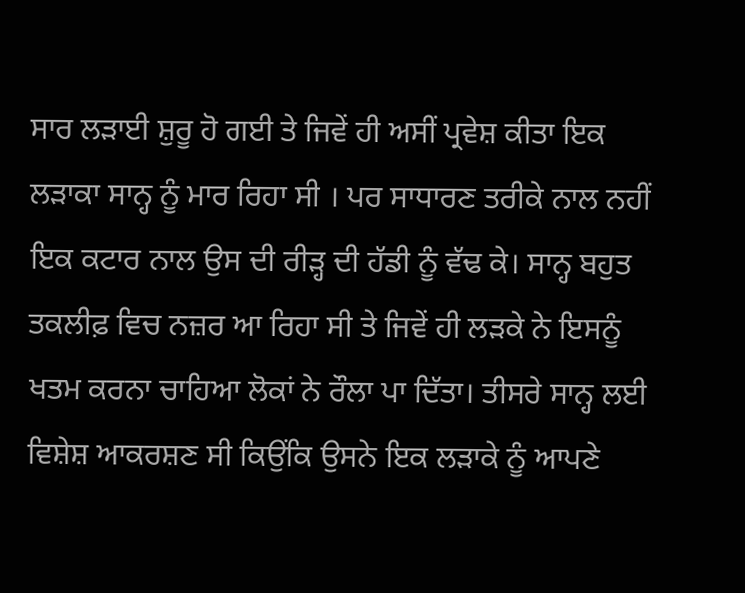ਸਾਰ ਲੜਾਈ ਸ਼ੁਰੂ ਹੋ ਗਈ ਤੇ ਜਿਵੇਂ ਹੀ ਅਸੀਂ ਪ੍ਰਵੇਸ਼ ਕੀਤਾ ਇਕ ਲੜਾਕਾ ਸਾਨ੍ਹ ਨੂੰ ਮਾਰ ਰਿਹਾ ਸੀ । ਪਰ ਸਾਧਾਰਣ ਤਰੀਕੇ ਨਾਲ ਨਹੀਂ ਇਕ ਕਟਾਰ ਨਾਲ ਉਸ ਦੀ ਰੀੜ੍ਹ ਦੀ ਹੱਡੀ ਨੂੰ ਵੱਢ ਕੇ। ਸਾਨ੍ਹ ਬਹੁਤ ਤਕਲੀਫ਼ ਵਿਚ ਨਜ਼ਰ ਆ ਰਿਹਾ ਸੀ ਤੇ ਜਿਵੇਂ ਹੀ ਲੜਕੇ ਨੇ ਇਸਨੂੰ ਖਤਮ ਕਰਨਾ ਚਾਹਿਆ ਲੋਕਾਂ ਨੇ ਰੌਲਾ ਪਾ ਦਿੱਤਾ। ਤੀਸਰੇ ਸਾਨ੍ਹ ਲਈ ਵਿਸ਼ੇਸ਼ ਆਕਰਸ਼ਣ ਸੀ ਕਿਉਂਕਿ ਉਸਨੇ ਇਕ ਲੜਾਕੇ ਨੂੰ ਆਪਣੇ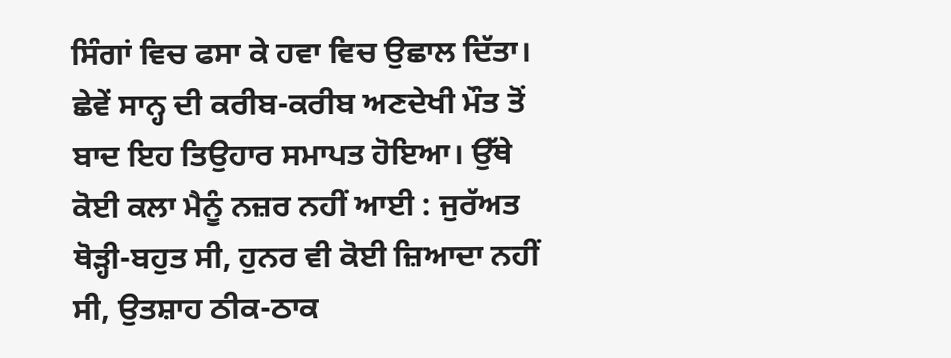ਸਿੰਗਾਂ ਵਿਚ ਫਸਾ ਕੇ ਹਵਾ ਵਿਚ ਉਛਾਲ ਦਿੱਤਾ। ਛੇਵੇਂ ਸਾਨ੍ਹ ਦੀ ਕਰੀਬ-ਕਰੀਬ ਅਣਦੇਖੀ ਮੌਤ ਤੋਂ ਬਾਦ ਇਹ ਤਿਉਹਾਰ ਸਮਾਪਤ ਹੋਇਆ। ਉੱਥੇ ਕੋਈ ਕਲਾ ਮੈਨੂੰ ਨਜ਼ਰ ਨਹੀਂ ਆਈ : ਜੁਰੱਅਤ ਥੋੜ੍ਹੀ-ਬਹੁਤ ਸੀ, ਹੁਨਰ ਵੀ ਕੋਈ ਜ਼ਿਆਦਾ ਨਹੀਂ ਸੀ, ਉਤਸ਼ਾਹ ਠੀਕ-ਠਾਕ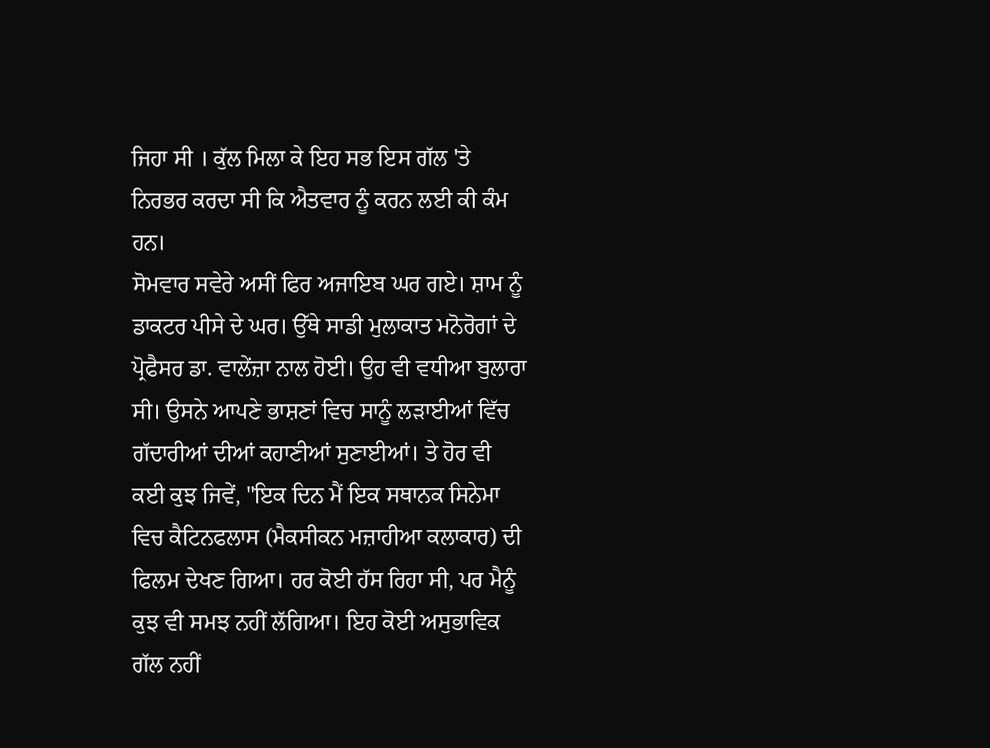ਜਿਹਾ ਸੀ । ਕੁੱਲ ਮਿਲਾ ਕੇ ਇਹ ਸਭ ਇਸ ਗੱਲ 'ਤੇ ਨਿਰਭਰ ਕਰਦਾ ਸੀ ਕਿ ਐਤਵਾਰ ਨੂੰ ਕਰਨ ਲਈ ਕੀ ਕੰਮ ਹਨ।
ਸੋਮਵਾਰ ਸਵੇਰੇ ਅਸੀਂ ਫਿਰ ਅਜਾਇਬ ਘਰ ਗਏ। ਸ਼ਾਮ ਨੂੰ ਡਾਕਟਰ ਪੀਸੇ ਦੇ ਘਰ। ਉੱਥੇ ਸਾਡੀ ਮੁਲਾਕਾਤ ਮਨੋਰੋਗਾਂ ਦੇ ਪ੍ਰੋਫੈਸਰ ਡਾ. ਵਾਲੇਂਜ਼ਾ ਨਾਲ ਹੋਈ। ਉਹ ਵੀ ਵਧੀਆ ਬੁਲਾਰਾ ਸੀ। ਉਸਨੇ ਆਪਣੇ ਭਾਸ਼ਣਾਂ ਵਿਚ ਸਾਨੂੰ ਲੜਾਈਆਂ ਵਿੱਚ ਗੱਦਾਰੀਆਂ ਦੀਆਂ ਕਹਾਣੀਆਂ ਸੁਣਾਈਆਂ। ਤੇ ਹੋਰ ਵੀ ਕਈ ਕੁਝ ਜਿਵੇਂ, "ਇਕ ਦਿਨ ਮੈਂ ਇਕ ਸਥਾਨਕ ਸਿਨੇਮਾ ਵਿਚ ਕੈਟਿਨਫਲਾਸ (ਮੈਕਸੀਕਨ ਮਜ਼ਾਹੀਆ ਕਲਾਕਾਰ) ਦੀ ਫਿਲਮ ਦੇਖਣ ਗਿਆ। ਹਰ ਕੋਈ ਹੱਸ ਰਿਹਾ ਸੀ, ਪਰ ਮੈਨੂੰ ਕੁਝ ਵੀ ਸਮਝ ਨਹੀਂ ਲੱਗਿਆ। ਇਹ ਕੋਈ ਅਸੁਭਾਵਿਕ ਗੱਲ ਨਹੀਂ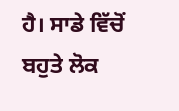ਹੈ। ਸਾਡੇ ਵਿੱਚੋਂ ਬਹੁਤੇ ਲੋਕ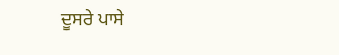ਦੂਸਰੇ ਪਾਸੇ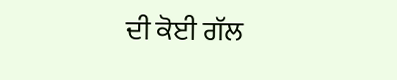ਦੀ ਕੋਈ ਗੱਲ